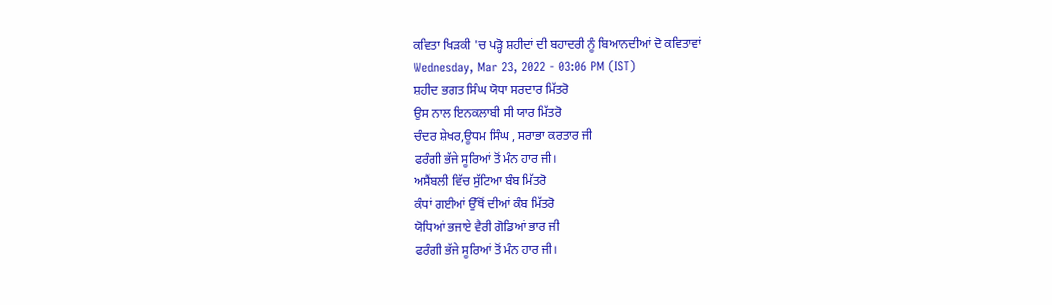ਕਵਿਤਾ ਖਿੜਕੀ 'ਚ ਪੜ੍ਹੋ ਸ਼ਹੀਦਾਂ ਦੀ ਬਹਾਦਰੀ ਨੂੰ ਬਿਆਨਦੀਆਂ ਦੋ ਕਵਿਤਾਵਾਂ
Wednesday, Mar 23, 2022 - 03:06 PM (IST)
ਸ਼ਹੀਦ ਭਗਤ ਸਿੰਘ ਯੋਧਾ ਸਰਦਾਰ ਮਿੱਤਰੋ
ਉਸ ਨਾਲ ਇਨਕਲਾਬੀ ਸੀ ਯਾਰ ਮਿੱਤਰੋ
ਚੰਦਰ ਸ਼ੇਖਰ,ਊਧਮ ਸਿੰਘ , ਸਰਾਭਾ ਕਰਤਾਰ ਜੀ
ਫਰੰਗੀ ਭੱਜੇ ਸੂਰਿਆਂ ਤੋਂ ਮੰਨ ਹਾਰ ਜੀ।
ਅਸੈਂਬਲੀ ਵਿੱਚ ਸੁੱਟਿਆ ਬੰਬ ਮਿੱਤਰੋ
ਕੰਧਾਂ ਗਈਆਂ ਉੱਥੋਂ ਦੀਆਂ ਕੰਬ ਮਿੱਤਰੋ
ਯੋਧਿਆਂ ਭਜਾਏ ਵੈਰੀ ਗੋਡਿਆਂ ਭਾਰ ਜੀ
ਫਰੰਗੀ ਭੱਜੇ ਸੂਰਿਆਂ ਤੋਂ ਮੰਨ ਹਾਰ ਜੀ।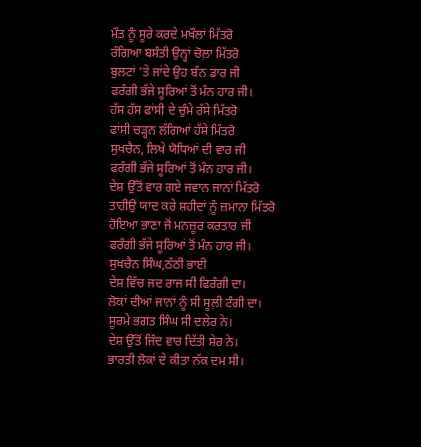ਮੌਤ ਨੂੰ ਸੂਰੇ ਕਰਦੇ ਮਖੌਲਾਂ ਮਿੱਤਰੋ
ਰੰਗਿਆ ਬਸੰਤੀ ਉਨ੍ਹਾਂ ਚੋਲ਼ਾ ਮਿੱਤਰੋ
ਬੁਲਟਾਂ 'ਤੇ ਜਾਂਦੇ ਉਹ ਬੰਨ ਡਾਰ ਜੀ
ਫਰੰਗੀ ਭੱਜੇ ਸੂਰਿਆਂ ਤੋਂ ਮੰਨ ਹਾਰ ਜੀ।
ਹੱਸ ਹੱਸ ਫਾਂਸੀ ਦੇ ਚੁੰਮੇ ਰੱਸੇ ਮਿੱਤਰੋ
ਫਾਂਸੀ ਚੜ੍ਹਨ ਲੱਗਿਆਂ ਹੱਸੇ ਮਿੱਤਰੋ
ਸੁਖਚੈਨ, ਲਿਖੇ ਯੋਧਿਆਂ ਦੀ ਵਾਰ ਜੀ
ਫਰੰਗੀ ਭੱਜੇ ਸੂਰਿਆਂ ਤੋਂ ਮੰਨ ਹਾਰ ਜੀ।
ਦੇਸ਼ ਉੱਤੋਂ ਵਾਰ ਗਏ ਜਵਾਨ ਜਾਨਾਂ ਮਿੱਤਰੋ
ਤਾਹੀਉਂ ਯਾਦ ਕਰੇ ਸ਼ਹੀਦਾਂ ਨੂੰ ਜ਼ਮਾਨਾ ਮਿੱਤਰੋ
ਹੋਇਆ ਭਾਣਾ ਜੋਂ ਮਨਜ਼ੂਰ ਕਰਤਾਰ ਜੀ
ਫਰੰਗੀ ਭੱਜੇ ਸੂਰਿਆਂ ਤੋਂ ਮੰਨ ਹਾਰ ਜੀ।
ਸੁਖਚੈਨ ਸਿੰਘ,ਠੱਠੀ ਭਾਈ
ਦੇਸ਼ ਵਿੱਚ ਜਦ ਰਾਜ ਸੀ ਫਿਰੰਗੀ ਦਾ।
ਲੋਕਾਂ ਦੀਆਂ ਜਾਨਾਂ ਨੂੰ ਸੀ ਸੂਲ਼ੀ ਟੰਗੀ ਦਾ।
ਸੂਰਮੇ ਭਗਤ ਸਿੰਘ ਸੀ ਦਲੇਰ ਨੇ।
ਦੇਸ਼ ਉੱਤੋਂ ਜਿੰਦ ਵਾਰ ਦਿੱਤੀ ਸ਼ੇਰ ਨੇ।
ਭਾਰਤੀ ਲੋਕਾਂ ਦੇ ਕੀਤਾ ਨੱਕ ਦਮ ਸੀ।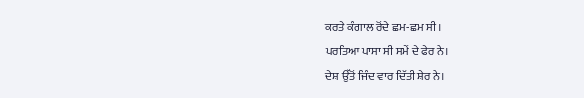ਕਰਤੇ ਕੰਗਾਲ ਰੋਂਦੇ ਛਮ-ਛਮ ਸੀ।
ਪਰਤਿਆ ਪਾਸਾ ਸੀ ਸਮੇਂ ਦੇ ਫੇਰ ਨੇ।
ਦੇਸ਼ ਉੱਤੋਂ ਜਿੰਦ ਵਾਰ ਦਿੱਤੀ ਸ਼ੇਰ ਨੇ।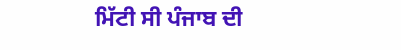ਮਿੱਟੀ ਸੀ ਪੰਜਾਬ ਦੀ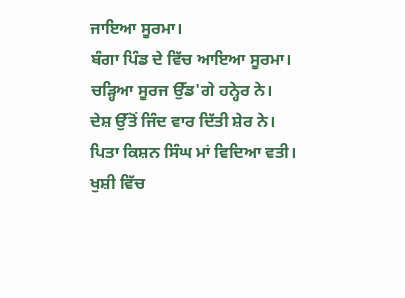ਜਾਇਆ ਸੂਰਮਾ।
ਬੰਗਾ ਪਿੰਡ ਦੇ ਵਿੱਚ ਆਇਆ ਸੂਰਮਾ।
ਚੜ੍ਹਿਆ ਸੂਰਜ ਉੱਡ'ਗੇ ਹਨ੍ਹੇਰ ਨੇ।
ਦੇਸ਼ ਉੱਤੋਂ ਜਿੰਦ ਵਾਰ ਦਿੱਤੀ ਸ਼ੇਰ ਨੇ।
ਪਿਤਾ ਕਿਸ਼ਨ ਸਿੰਘ ਮਾਂ ਵਿਦਿਆ ਵਤੀ।
ਖੁਸ਼ੀ ਵਿੱਚ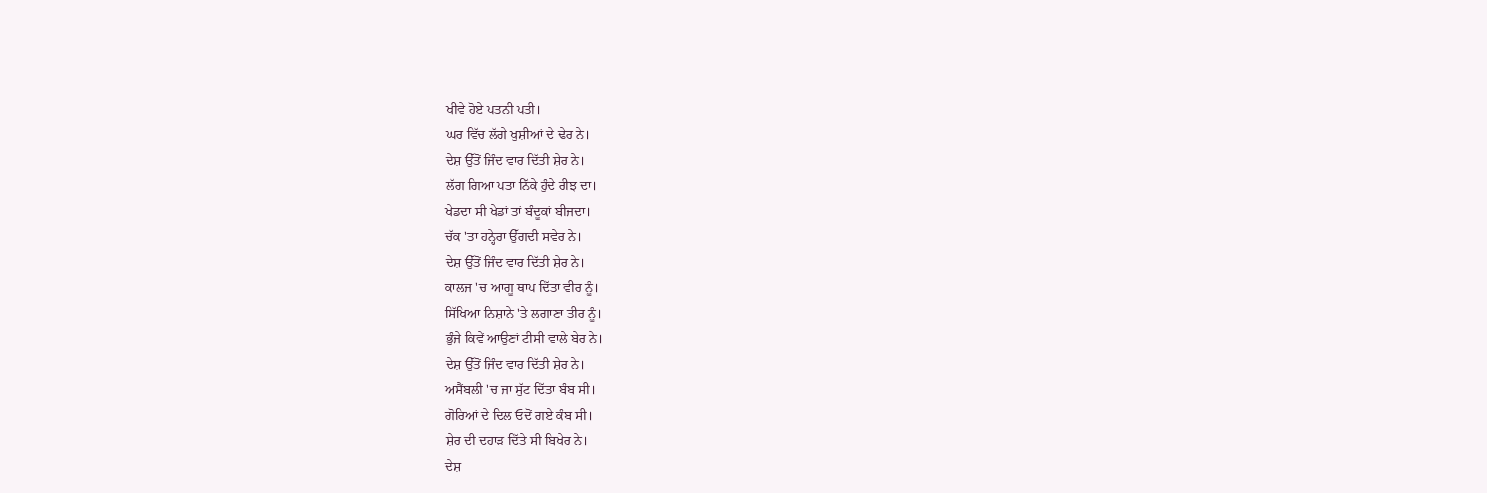ਖੀਵੇ ਹੋਏ ਪਤਨੀ ਪਤੀ।
ਘਰ ਵਿੱਚ ਲੱਗੇ ਖੁਸ਼ੀਆਂ ਦੇ ਢੇਰ ਨੇ।
ਦੇਸ਼ ਉੱਤੋਂ ਜਿੰਦ ਵਾਰ ਦਿੱਤੀ ਸ਼ੇਰ ਨੇ।
ਲੱਗ ਗਿਆ ਪਤਾ ਨਿੱਕੇ ਹੁੰਦੇ ਰੀਝ ਦਾ।
ਖੇਡਦਾ ਸੀ ਖੇਡਾਂ ਤਾਂ ਬੰਦੂਕਾਂ ਬੀਜਦਾ।
ਚੱਕ 'ਤਾ ਹਨ੍ਹੇਰਾ ਉੱਗਦੀ ਸਵੇਰ ਨੇ।
ਦੇਸ਼ ਉੱਤੋਂ ਜਿੰਦ ਵਾਰ ਦਿੱਤੀ ਸ਼ੇਰ ਨੇ।
ਕਾਲਜ 'ਚ ਆਗੂ ਥਾਪ ਦਿੱਤਾ ਵੀਰ ਨੂੰ।
ਸਿੱਖਿਆ ਨਿਸ਼ਾਨੇ 'ਤੇ ਲਗਾਣਾ ਤੀਰ ਨੂੰ।
ਭੁੰਜੇ ਕਿਵੇਂ ਆਉਣਾਂ ਟੀਸੀ ਵਾਲੇ ਬੇਰ ਨੇ।
ਦੇਸ਼ ਉੱਤੋਂ ਜਿੰਦ ਵਾਰ ਦਿੱਤੀ ਸ਼ੇਰ ਨੇ।
ਅਸੈਂਬਲੀ 'ਚ ਜਾ ਸੁੱਟ ਦਿੱਤਾ ਬੰਬ ਸੀ।
ਗੋਰਿਆਂ ਦੇ ਦਿਲ ਓਦੋਂ ਗਏ ਕੰਬ ਸੀ।
ਸ਼ੇਰ ਦੀ ਦਹਾੜ ਦਿੱਤੇ ਸੀ ਬਿਖੇਰ ਨੇ।
ਦੇਸ਼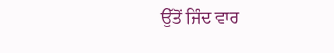ਉੱਤੋਂ ਜਿੰਦ ਵਾਰ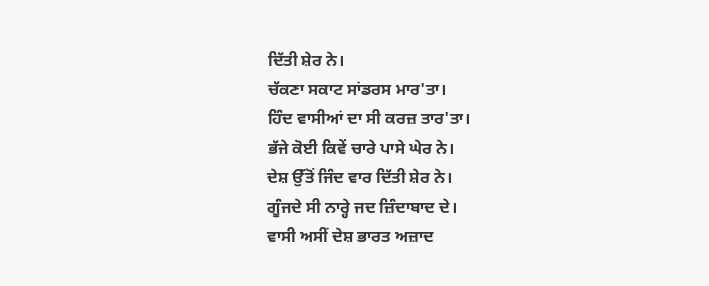ਦਿੱਤੀ ਸ਼ੇਰ ਨੇ।
ਚੱਕਣਾ ਸਕਾਟ ਸਾਂਡਰਸ ਮਾਰ'ਤਾ।
ਹਿੰਦ ਵਾਸੀਆਂ ਦਾ ਸੀ ਕਰਜ਼ ਤਾਰ'ਤਾ।
ਭੱਜੇ ਕੋਈ ਕਿਵੇਂ ਚਾਰੇ ਪਾਸੇ ਘੇਰ ਨੇ।
ਦੇਸ਼ ਉੱਤੋਂ ਜਿੰਦ ਵਾਰ ਦਿੱਤੀ ਸ਼ੇਰ ਨੇ।
ਗੂੰਜਦੇ ਸੀ ਨਾਰ੍ਹੇ ਜਦ ਜ਼ਿੰਦਾਬਾਦ ਦੇ।
ਵਾਸੀ ਅਸੀਂ ਦੇਸ਼ ਭਾਰਤ ਅਜ਼ਾਦ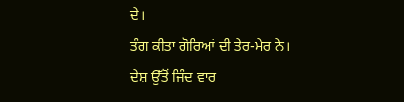ਦੇ।
ਤੰਗ ਕੀਤਾ ਗੋਰਿਆਂ ਦੀ ਤੇਰ-ਮੇਰ ਨੇ।
ਦੇਸ਼ ਉੱਤੋਂ ਜਿੰਦ ਵਾਰ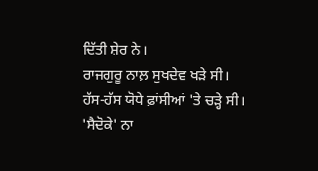ਦਿੱਤੀ ਸ਼ੇਰ ਨੇ।
ਰਾਜਗੁਰੂ ਨਾਲ਼ ਸੁਖਦੇਵ ਖੜੇ ਸੀ।
ਹੱਸ-ਹੱਸ ਯੋਧੇ ਫ਼ਾਂਸੀਆਂ 'ਤੇ ਚੜ੍ਹੇ ਸੀ।
'ਸੈਦੋਕੇ' ਨਾ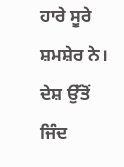ਹਾਰੇ ਸੂਰੇ ਸ਼ਮਸ਼ੇਰ ਨੇ।
ਦੇਸ਼ ਉੱਤੋਂ ਜਿੰਦ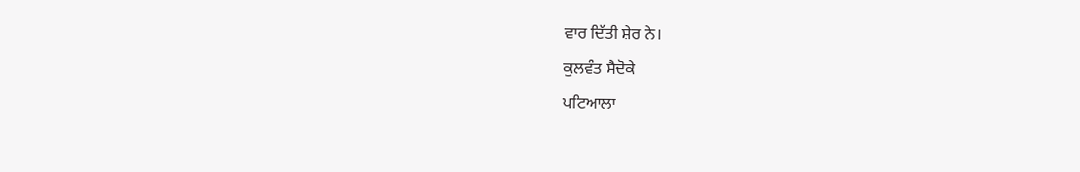ਵਾਰ ਦਿੱਤੀ ਸ਼ੇਰ ਨੇ।
ਕੁਲਵੰਤ ਸੈਦੋਕੇ
ਪਟਿਆਲਾ